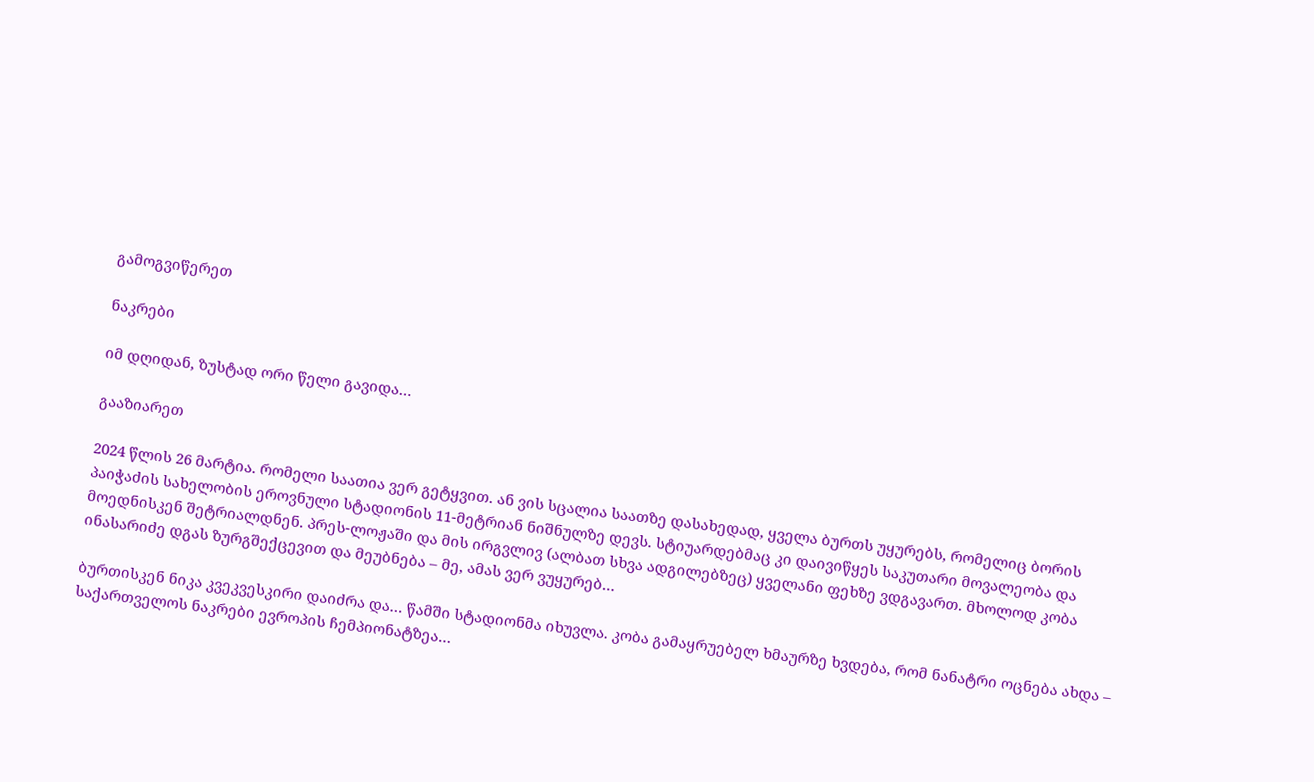გამოგვიწერეთ

ნაკრები

იმ დღიდან, ზუსტად ორი წელი გავიდა…

გააზიარეთ

2024 წლის 26 მარტია. რომელი საათია ვერ გეტყვით. ან ვის სცალია საათზე დასახედად, ყველა ბურთს უყურებს, რომელიც ბორის პაიჭაძის სახელობის ეროვნული სტადიონის 11-მეტრიან ნიშნულზე დევს. სტიუარდებმაც კი დაივიწყეს საკუთარი მოვალეობა და მოედნისკენ შეტრიალდნენ. პრეს-ლოჟაში და მის ირგვლივ (ალბათ სხვა ადგილებზეც) ყველანი ფეხზე ვდგავართ. მხოლოდ კობა ინასარიძე დგას ზურგშექცევით და მეუბნება – მე, ამას ვერ ვუყურებ…

ბურთისკენ ნიკა კვეკვესკირი დაიძრა და… წამში სტადიონმა იხუვლა. კობა გამაყრუებელ ხმაურზე ხვდება, რომ ნანატრი ოცნება ახდა – საქართველოს ნაკრები ევროპის ჩემპიონატზეა…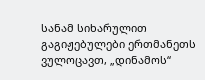სანამ სიხარულით გაგიჟებულები ერთმანეთს ვულოცავთ, „დინამოს“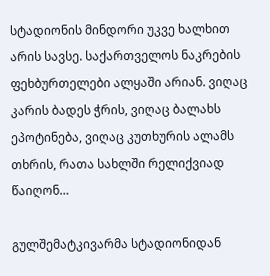სტადიონის მინდორი უკვე ხალხით არის სავსე. საქართველოს ნაკრების ფეხბურთელები ალყაში არიან. ვიღაც კარის ბადეს ჭრის, ვიღაც ბალახს ეპოტინება, ვიღაც კუთხურის ალამს თხრის, რათა სახლში რელიქვიად წაიღონ…

გულშემატკივარმა სტადიონიდან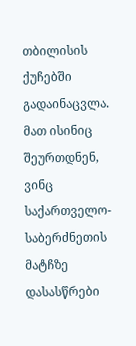თბილისის ქუჩებში გადაინაცვლა. მათ ისინიც შეურთდნენ, ვინც საქართველო-საბერძნეთის მატჩზე დასასწრები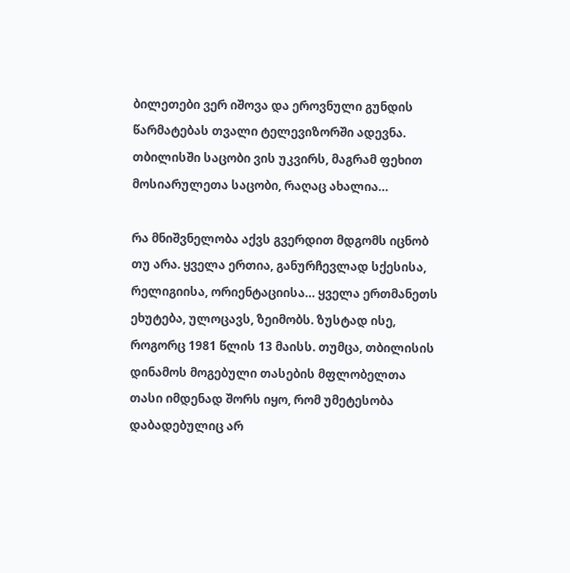ბილეთები ვერ იშოვა და ეროვნული გუნდის წარმატებას თვალი ტელევიზორში ადევნა. თბილისში საცობი ვის უკვირს, მაგრამ ფეხით მოსიარულეთა საცობი, რაღაც ახალია…

რა მნიშვნელობა აქვს გვერდით მდგომს იცნობ თუ არა. ყველა ერთია, განურჩევლად სქესისა, რელიგიისა, ორიენტაციისა… ყველა ერთმანეთს ეხუტება, ულოცავს, ზეიმობს. ზუსტად ისე, როგორც 1981 წლის 13 მაისს. თუმცა, თბილისის დინამოს მოგებული თასების მფლობელთა თასი იმდენად შორს იყო, რომ უმეტესობა დაბადებულიც არ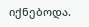იქნებოდა.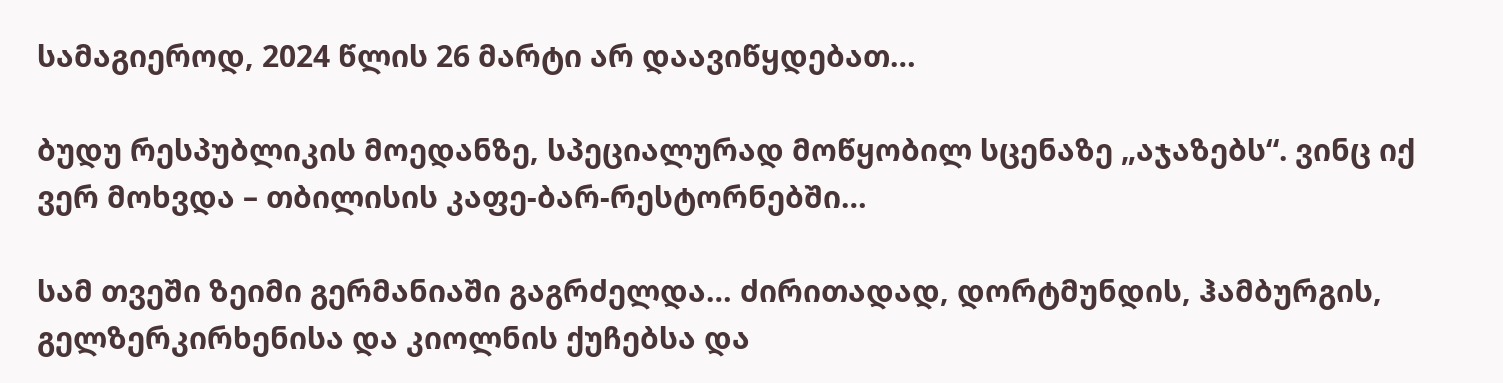სამაგიეროდ, 2024 წლის 26 მარტი არ დაავიწყდებათ…

ბუდუ რესპუბლიკის მოედანზე, სპეციალურად მოწყობილ სცენაზე „აჯაზებს“. ვინც იქ ვერ მოხვდა – თბილისის კაფე-ბარ-რესტორნებში…

სამ თვეში ზეიმი გერმანიაში გაგრძელდა… ძირითადად, დორტმუნდის, ჰამბურგის, გელზერკირხენისა და კიოლნის ქუჩებსა და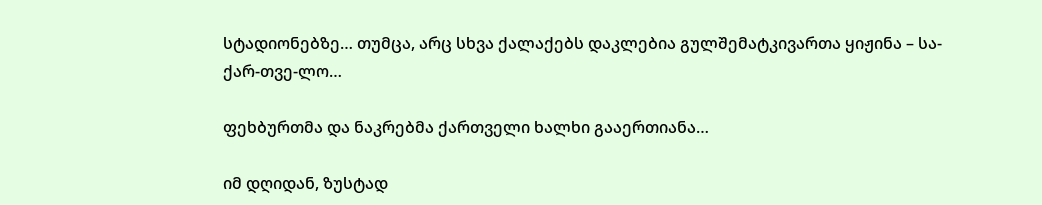სტადიონებზე… თუმცა, არც სხვა ქალაქებს დაკლებია გულშემატკივართა ყიჟინა – სა-ქარ-თვე-ლო…

ფეხბურთმა და ნაკრებმა ქართველი ხალხი გააერთიანა…

იმ დღიდან, ზუსტად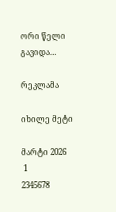ორი წელი გავიდა…

რეკლამა

იხილე მეტი

მარტი 2026
 1
2345678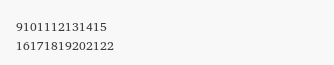9101112131415
16171819202122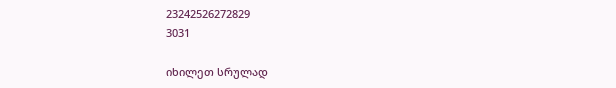23242526272829
3031

იხილეთ სრულად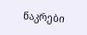ნაკრები